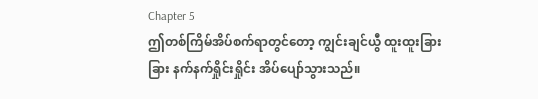Chapter 5
ဤတစ်ကြိမ်အိပ်စက်ရာတွင်တော့ ကျွင်းချင်ယွီ ထူးထူးခြားခြား နက်နက်ရှိုင်းရှိုင်း အိပ်ပျော်သွားသည်။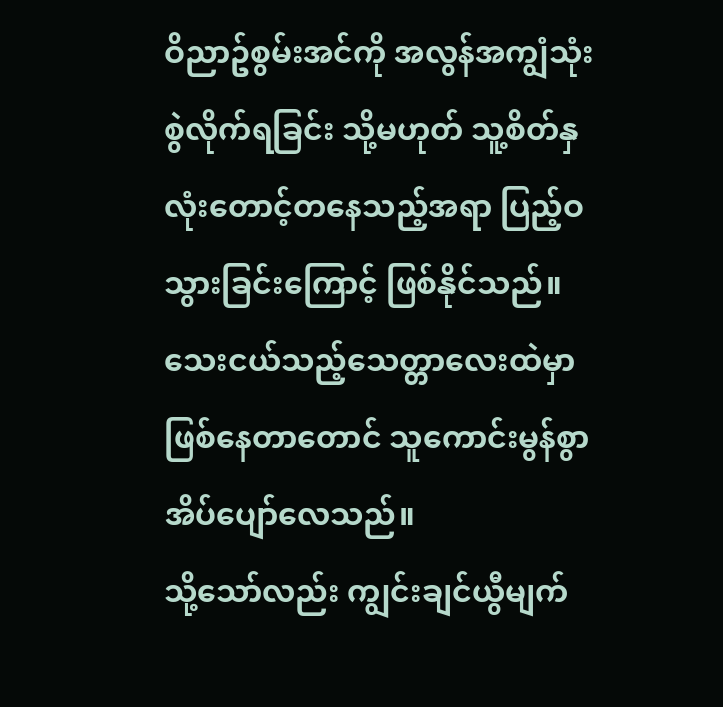ဝိညာဥ်စွမ်းအင်ကို အလွန်အကျွံသုံးစွဲလိုက်ရခြင်း သို့မဟုတ် သူ့စိတ်နှလုံးတောင့်တနေသည့်အရာ ပြည့်ဝသွားခြင်းကြောင့် ဖြစ်နိုင်သည်။
သေးငယ်သည့်သေတ္တာလေးထဲမှာဖြစ်နေတာတောင် သူကောင်းမွန်စွာ အိပ်ပျော်လေသည်။
သို့သော်လည်း ကျွင်းချင်ယွီမျက်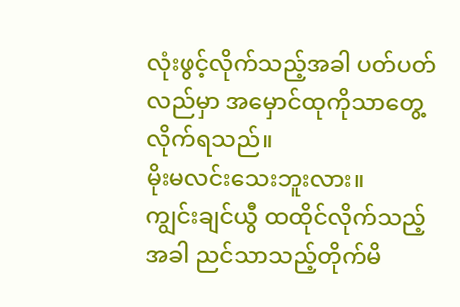လုံးဖွင့်လိုက်သည့်အခါ ပတ်ပတ်လည်မှာ အမှောင်ထုကိုသာတွေ့လိုက်ရသည်။
မိုးမလင်းသေးဘူးလား။
ကျွင်းချင်ယွီ ထထိုင်လိုက်သည့်အခါ ညင်သာသည့်တိုက်မိ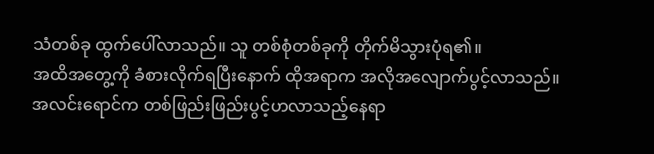သံတစ်ခု ထွက်ပေါ်လာသည်။ သူ တစ်စုံတစ်ခုကို တိုက်မိသွားပုံရ၏။
အထိအတွေ့ကို ခံစားလိုက်ရပြီးနောက် ထိုအရာက အလိုအလျောက်ပွင့်လာသည်။
အလင်းရောင်က တစ်ဖြည်းဖြည်းပွင့်ဟလာသည့်နေရာ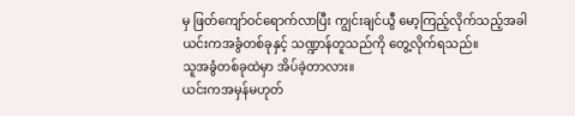မှ ဖြတ်ကျော်ဝင်ရောက်လာပြီး ကျွင်းချင်ယွီ မော့ကြည့်လိုက်သည့်အခါ ယင်းကအခွံတစ်ခုနှင့် သဏ္ဍာန်တူသည်ကို တွေ့လိုက်ရသည်။
သူအခွံတစ်ခုထဲမှာ အိပ်ခဲ့တာလား။
ယင်းကအမှန်မဟုတ်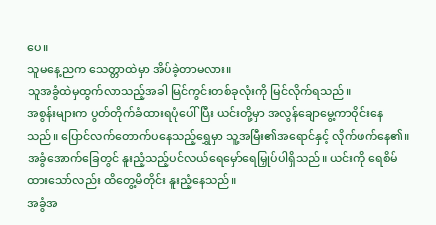ပေ။
သူမနေ့ညက သေတ္တာထဲမှာ အိပ်ခဲ့တာမလား။
သူအခွံထဲမှထွက်လာသည့်အခါ မြင်ကွင်းတစ်ခုလုံးကို မြင်လိုက်ရသည်။
အစွန်းများက ပွတ်တိုက်ခံထားရပုံပေါ်ပြီး ယင်းတို့မှာ အလွန်ချောမွေ့ကာဝိုင်းနေသည်။ ပြောင်လက်တောက်ပနေသည့်ရွှေမှာ သူ့အမြီး၏အရောင်နှင့် လိုက်ဖက်နေ၏။
အခွံအောက်ခြေတွင် နူးညံ့သည့်ပင်လယ်ရေမှော်ရေမြှုပ်ပါရှိသည်။ ယင်းကို ရေစိမ်ထားသော်လည်း ထိတွေ့မိတိုင်း နူးညံ့နေသည်။
အခွံအ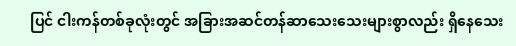ပြင် ငါးကန်တစ်ခုလုံးတွင် အခြားအဆင်တန်ဆာသေးသေးများစွာလည်း ရှိနေသေး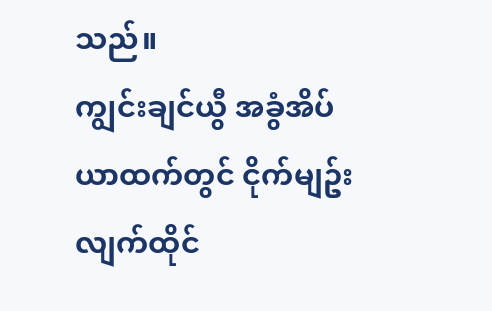သည်။
ကျွင်းချင်ယွီ အခွံအိပ်ယာထက်တွင် ငိုက်မျဥ်းလျက်ထိုင်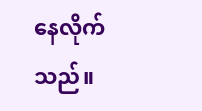နေလိုက်သည်။